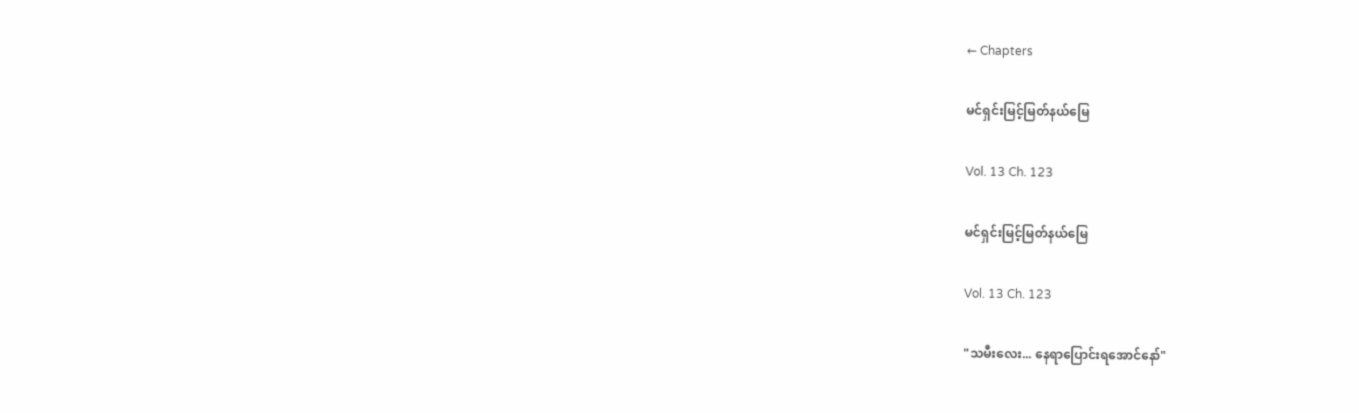← Chapters

မင်ရှင်းမြင့်မြတ်နယ်မြေ

Vol. 13 Ch. 123

မင်ရှင်းမြင့်မြတ်နယ်မြေ

Vol. 13 Ch. 123

"သမီးလေး... နေရာပြောင်းရအောင်နော်"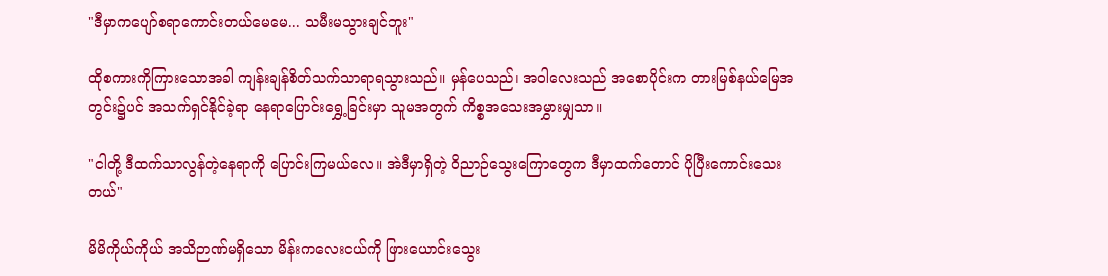"ဒီမှာကပျော်စရာကောင်းတယ်မေမေ... သမီးမသွားချင်ဘူး"

ထိုစကားကိုကြားသောအခါ ကျန်းချန်စိတ်သက်သာရာရသွားသည်။ မှန်ပေသည်၊ အဝါလေးသည် အစောပိုင်းက တားမြစ်နယ်မြေအတွင်း၌ပင် အသက်ရှင်နိုင်ခဲ့ရာ နေရာပြောင်းရွှေ့ခြင်းမှာ သူမအတွက် ကိစ္စအသေးအမွှားမျှသာ။

"ငါတို့ ဒီထက်သာလွန်တဲ့နေရာကို ပြောင်းကြမယ်လေ။ အဲဒီမှာရှိတဲ့ ဝိညာဉ်သွေးကြောတွေက ဒီမှာထက်တောင် ပိုပြီးကောင်းသေးတယ်"

မိမိကိုယ်ကိုယ် အသိဉာဏ်မရှိသော မိန်းကလေးငယ်ကို ဖြားယောင်းသွေး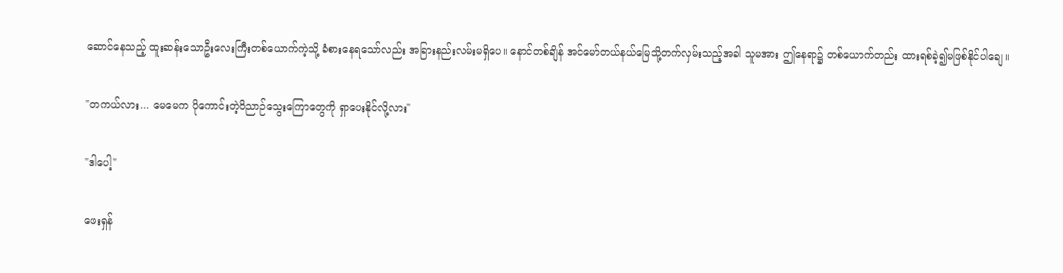ဆောင်နေသည့် ထူးဆန်းသောဦးလေးကြီးတစ်ယောက်ကဲ့သို့ ခံစားနေရသော်လည်း အခြားနည်းလမ်းမရှိပေ။ နောင်တစ်ချိန် အင်မော်တယ်နယ်မြေသို့တက်လှမ်းသည့်အခါ သူမအား ဤနေရာ၌ တစ်ယောက်တည်း ထားရစ်ခဲ့၍မဖြစ်နိုင်ပါချေ။

"တကယ်လား... မေမေက ပိုကောင်းတဲ့ဝိညာဉ်သွေးကြောတွေကို ရှာပေးနိုင်လို့လား"

"ဒါပေါ့"

ဖေးရှန်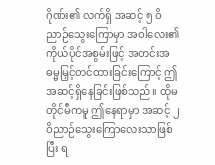ဂိုဏ်း၏ လက်ရှိ အဆင့် ၅ ဝိညာဉ်သွေးကြောမှာ အဝါလေး၏ ကိုယ်ပိုင်အစွမ်းဖြင့် အတင်းအဓမ္မမြှင့်တင်ထားခြင်းကြောင့် ဤအဆင့်ရှိနေခြင်းဖြစ်သည်။ ထိုမတိုင်မီကမူ ဤနေရာမှာ အဆင့် ၂ ဝိညာဉ်သွေးကြောလေးသာဖြစ်ပြီး ရ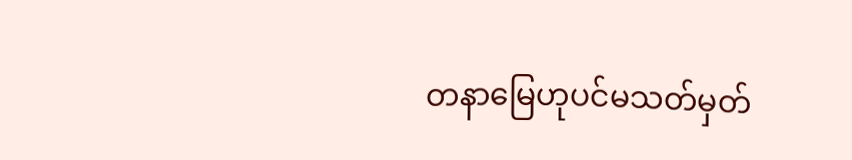တနာမြေဟုပင်မသတ်မှတ်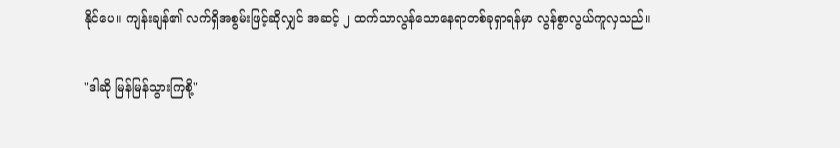နိုင်ပေ။ ကျန်းချန်၏ လက်ရှိအစွမ်းဖြင့်ဆိုလျှင် အဆင့် ၂ ထက်သာလွန်သောနေရာတစ်ခုရှာရန်မှာ လွန်စွာလွယ်ကူလှသည်။

"ဒါဆို မြန်မြန်သွားကြစို့"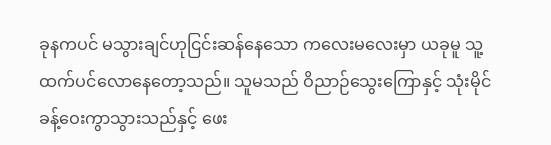ခုနကပင် မသွားချင်ဟုငြင်းဆန်နေသော ကလေးမလေးမှာ ယခုမူ သူ့ထက်ပင်လောနေတော့သည်။ သူမသည် ဝိညာဉ်သွေးကြောနှင့် သုံးမိုင်ခန့်ဝေးကွာသွားသည်နှင့် ဖေး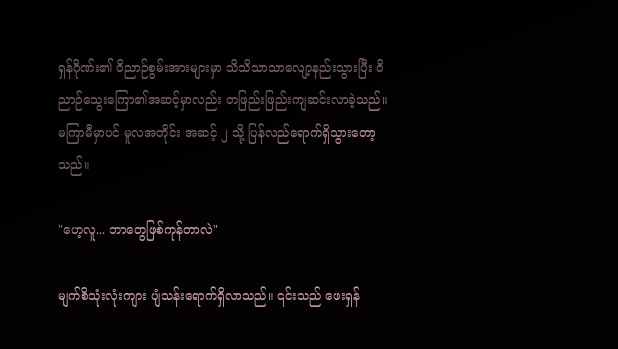ရှန်ဂိုဏ်း၏ ဝိညာဉ်စွမ်းအားများမှာ သိသိသာသာလျော့နည်းသွားပြီး ဝိညာဉ်သွေးကြော၏အဆင့်မှာလည်း တဖြည်းဖြည်းကျဆင်းလာခဲ့သည်။ မကြာမီမှာပင် မူလအတိုင်း အဆင့် ၂ သို့ ပြန်လည်ရောက်ရှိသွားတော့သည်။

"ဟေ့လူ... ဘာတွေဖြစ်ကုန်တာလဲ"

မျက်စိသုံးလုံးကျား ပျံသန်းရောက်ရှိလာသည်။ ၎င်းသည် ဖေးရှန်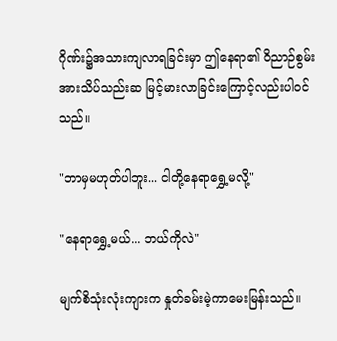ဂိုဏ်း၌အသားကျလာရခြင်းမှာ ဤနေရာ၏ ဝိညာဉ်စွမ်းအားသိပ်သည်းဆ မြင့်မားလာခြင်းကြောင့်လည်းပါဝင်သည်။

"ဘာမှမဟုတ်ပါဘူး... ငါတို့နေရာရွှေ့မလို့"

"နေရာရွှေ့မယ်... ဘယ်ကိုလဲ"

မျက်စိသုံးလုံးကျားက နှုတ်ခမ်းမဲ့ကာမေးမြန်းသည်။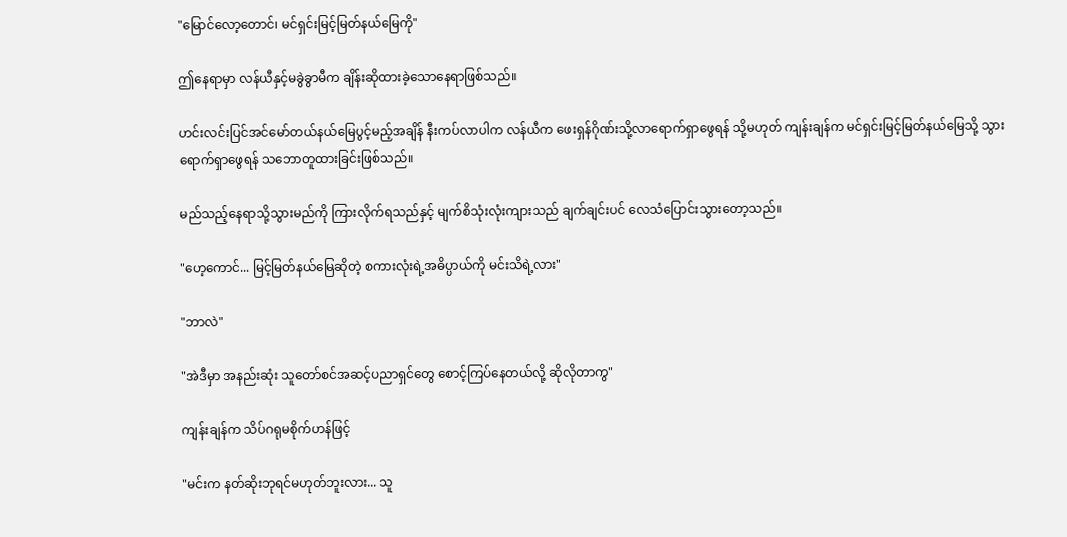"မြောင်လော့တောင်၊ မင်ရှင်းမြင့်မြတ်နယ်မြေကို"

ဤနေရာမှာ လန်ယီနှင့်မခွဲခွာမီက ချိန်းဆိုထားခဲ့သောနေရာဖြစ်သည်။

ဟင်းလင်းပြင်အင်မော်တယ်နယ်မြေပွင့်မည့်အချိန် နီးကပ်လာပါက လန်ယီက ဖေးရှန်ဂိုဏ်းသို့လာရောက်ရှာဖွေရန် သို့မဟုတ် ကျန်းချန်က မင်ရှင်းမြင့်မြတ်နယ်မြေသို့ သွားရောက်ရှာဖွေရန် သဘောတူထားခြင်းဖြစ်သည်။

မည်သည့်နေရာသို့သွားမည်ကို ကြားလိုက်ရသည်နှင့် မျက်စိသုံးလုံးကျားသည် ချက်ချင်းပင် လေသံပြောင်းသွားတော့သည်။

"ဟေ့ကောင်... မြင့်မြတ်နယ်မြေဆိုတဲ့ စကားလုံးရဲ့အဓိပ္ပာယ်ကို မင်းသိရဲ့လား"

"ဘာလဲ"

"အဲဒီမှာ အနည်းဆုံး သူတော်စင်အဆင့်ပညာရှင်တွေ စောင့်ကြပ်နေတယ်လို့ ဆိုလိုတာကွ"

ကျန်းချန်က သိပ်ဂရုမစိုက်ဟန်ဖြင့်

"မင်းက နတ်ဆိုးဘုရင်မဟုတ်ဘူးလား... သူ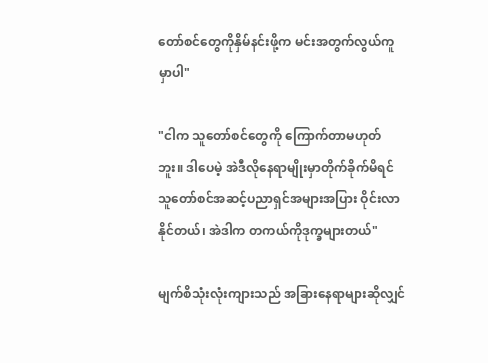တော်စင်တွေကိုနှိမ်နင်းဖို့က မင်းအတွက်လွယ်ကူမှာပါ"

"ငါက သူတော်စင်တွေကို ကြောက်တာမဟုတ်ဘူး။ ဒါပေမဲ့ အဲဒီလိုနေရာမျိုးမှာတိုက်ခိုက်မိရင် သူတော်စင်အဆင့်ပညာရှင်အများအပြား ဝိုင်းလာနိုင်တယ်၊ အဲဒါက တကယ်ကိုဒုက္ခများတယ်"

မျက်စိသုံးလုံးကျားသည် အခြားနေရာများဆိုလျှင်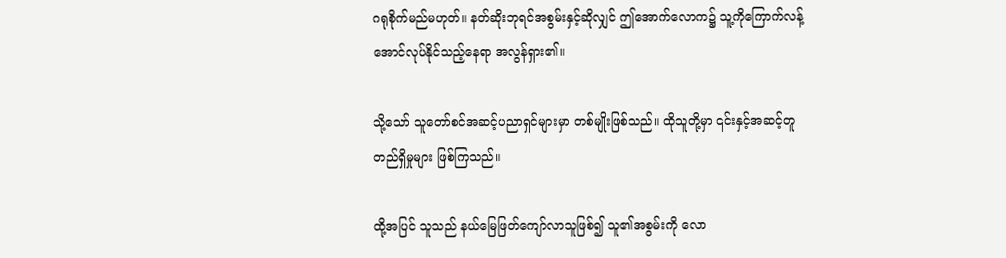ဂရုစိုက်မည်မဟုတ်။ နတ်ဆိုးဘုရင်အစွမ်းနှင့်ဆိုလျှင် ဤအောက်လောက၌ သူ့ကိုကြောက်လန့်အောင်လုပ်နိုင်သည့်နေရာ အလွန်ရှား၏။

သို့သော် သူတော်စင်အဆင့်ပညာရှင်များမှာ တစ်မျိုးဖြစ်သည်။ ထိုသူတို့မှာ ၎င်းနှင့်အဆင့်တူတည်ရှိမှုများ ဖြစ်ကြသည်။

ထို့အပြင် သူသည် နယ်မြေဖြတ်ကျော်လာသူဖြစ်၍ သူ၏အစွမ်းကို လော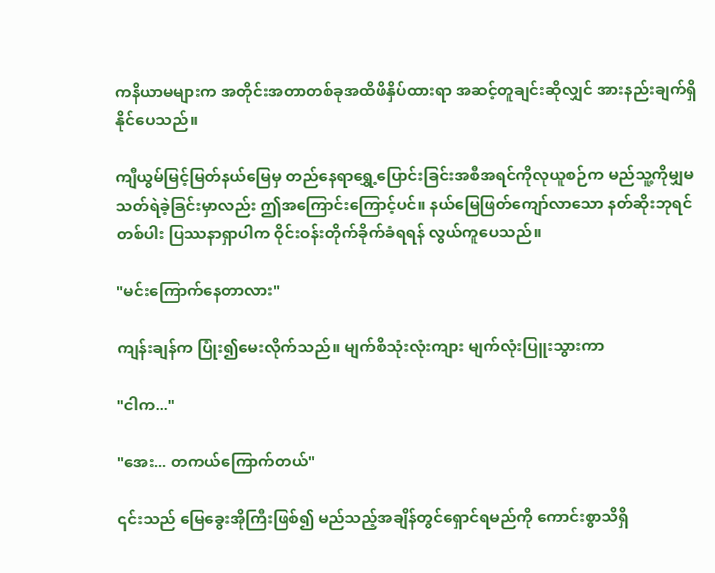ကနိယာမများက အတိုင်းအတာတစ်ခုအထိဖိနှိပ်ထားရာ အဆင့်တူချင်းဆိုလျှင် အားနည်းချက်ရှိနိုင်ပေသည်။

ကျီယွမ်မြင့်မြတ်နယ်မြေမှ တည်နေရာရွှေ့ပြောင်းခြင်းအစီအရင်ကိုလုယူစဉ်က မည်သူ့ကိုမျှမသတ်ရဲခဲ့ခြင်းမှာလည်း ဤအကြောင်းကြောင့်ပင်။ နယ်မြေဖြတ်ကျော်လာသော နတ်ဆိုးဘုရင်တစ်ပါး ပြဿနာရှာပါက ဝိုင်းဝန်းတိုက်ခိုက်ခံရရန် လွယ်ကူပေသည်။

"မင်းကြောက်နေတာလား"

ကျန်းချန်က ပြုံး၍မေးလိုက်သည်။ မျက်စိသုံးလုံးကျား မျက်လုံးပြူးသွားကာ

"ငါက..."

"အေး... တကယ်ကြောက်တယ်"

၎င်းသည် မြေခွေးအိုကြီးဖြစ်၍ မည်သည့်အချိန်တွင်ရှောင်ရမည်ကို ကောင်းစွာသိရှိ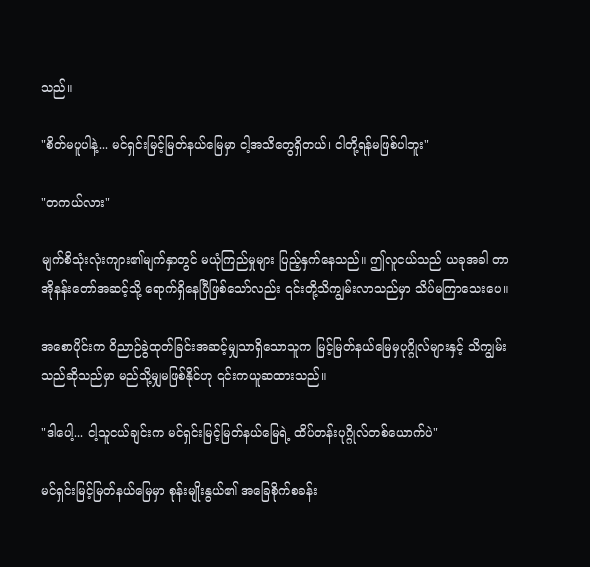သည်။

"စိတ်မပူပါနဲ့... မင်ရှင်းမြင့်မြတ်နယ်မြေမှာ ငါ့အသိတွေရှိတယ်၊ ငါတို့ရန်မဖြစ်ပါဘူး"

"တကယ်လား"

မျက်စိသုံးလုံးကျား၏မျက်နှာတွင် မယုံကြည်မှုများ ပြည့်နှက်နေသည်။ ဤလူငယ်သည် ယခုအခါ တာအိုနန်းတော်အဆင့်သို့ ရောက်ရှိနေပြီဖြစ်သော်လည်း ၎င်းတို့သိကျွမ်းလာသည်မှာ သိပ်မကြာသေးပေ။

အစောပိုင်းက ဝိညာဉ်ခွဲထုတ်ခြင်းအဆင့်မျှသာရှိသောသူက မြင့်မြတ်နယ်မြေမှပုဂ္ဂိုလ်များနှင့် သိကျွမ်းသည်ဆိုသည်မှာ မည်သို့မျှမဖြစ်နိုင်ဟု ၎င်းကယူဆထားသည်။

"ဒါပေါ့... ငါ့သူငယ်ချင်းက မင်ရှင်းမြင့်မြတ်နယ်မြေရဲ့ ထိပ်တန်းပုဂ္ဂိုလ်တစ်ယောက်ပဲ"

မင်ရှင်းမြင့်မြတ်နယ်မြေမှာ စုန်းမျိုးနွယ်၏ အခြေစိုက်စခန်း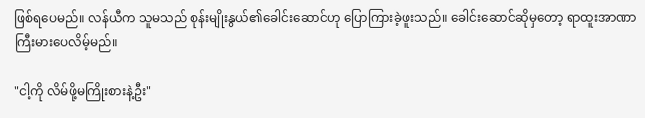ဖြစ်ရပေမည်။ လန်ယီက သူမသည် စုန်းမျိုးနွယ်၏ခေါင်းဆောင်ဟု ပြောကြားခဲ့ဖူးသည်။ ခေါင်းဆောင်ဆိုမှတော့ ရာထူးအာဏာကြီးမားပေလိမ့်မည်။

"ငါ့ကို လိမ်ဖို့မကြိုးစားနဲ့ဦး"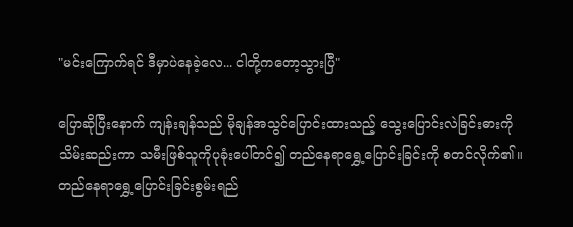"မင်းကြောက်ရင် ဒီမှာပဲနေခဲ့လေ... ငါတို့ကတော့သွားပြီ"

ပြောဆိုပြီးနောက် ကျန်းချန်သည် မိုချန်အသွင်ပြောင်းထားသည့် သွေးပြောင်းလဲခြင်းဓားကို သိမ်းဆည်းကာ သမီးဖြစ်သူကိုပုခုံးပေါ်တင်၍ တည်နေရာရွှေ့ပြောင်းခြင်းကို စတင်လိုက်၏။ တည်နေရာရွှေ့ပြောင်းခြင်းစွမ်းရည်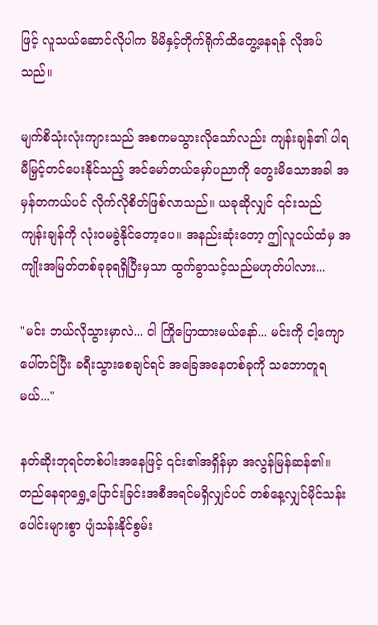ဖြင့် လူသယ်ဆောင်လိုပါက မိမိနှင့်တိုက်ရိုက်ထိတွေ့နေရန် လိုအပ်သည်။

မျက်စိသုံးလုံးကျားသည် အစကမသွားလိုသော်လည်း ကျန်းချန်၏ ပါရမီမြှင့်တင်ပေးနိုင်သည့် အင်မော်တယ်မှော်ပညာကို တွေးမိသောအခါ အမှန်တကယ်ပင် လိုက်လိုစိတ်ဖြစ်လာသည်။ ယခုဆိုလျှင် ၎င်းသည် ကျန်းချန်ကို လုံးဝမခွဲနိုင်တော့ပေ။ အနည်းဆုံးတော့ ဤလူငယ်ထံမှ အကျိုးအမြတ်တစ်ခုခုရရှိပြီးမှသာ ထွက်ခွာသင့်သည်မဟုတ်ပါလား...

"မင်း ဘယ်လိုသွားမှာလဲ... ငါ ကြိုပြောထားမယ်နော်... မင်းကို ငါ့ကျောပေါ်တင်ပြီး ခရီးသွားစေချင်ရင် အခြေအနေတစ်ခုကို သဘောတူရမယ်..."

နတ်ဆိုးဘုရင်တစ်ပါးအနေဖြင့် ၎င်း၏အရှိန်မှာ အလွန်မြန်ဆန်၏။ တည်နေရာရွှေ့ပြောင်းခြင်းအစီအရင်မရှိလျှင်ပင် တစ်နေ့လျှင်မိုင်သန်းပေါင်းများစွာ ပျံသန်းနိုင်စွမ်း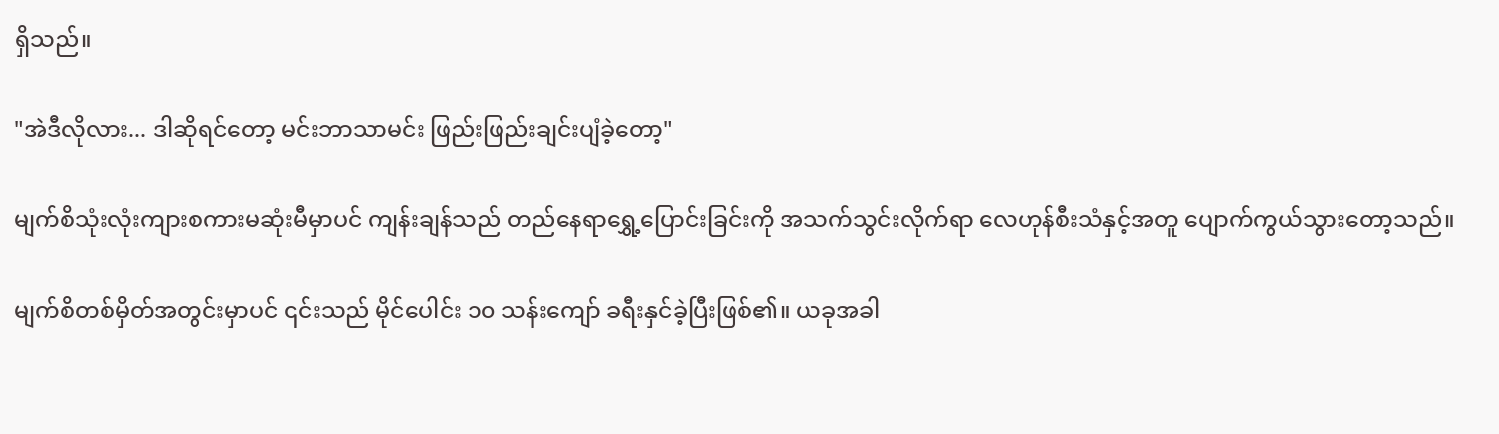ရှိသည်။

"အဲဒီလိုလား... ဒါဆိုရင်တော့ မင်းဘာသာမင်း ဖြည်းဖြည်းချင်းပျံခဲ့တော့"

မျက်စိသုံးလုံးကျားစကားမဆုံးမီမှာပင် ကျန်းချန်သည် တည်နေရာရွှေ့ပြောင်းခြင်းကို အသက်သွင်းလိုက်ရာ လေဟုန်စီးသံနှင့်အတူ ပျောက်ကွယ်သွားတော့သည်။

မျက်စိတစ်မှိတ်အတွင်းမှာပင် ၎င်းသည် မိုင်ပေါင်း ၁၀ သန်းကျော် ခရီးနှင်ခဲ့ပြီးဖြစ်၏။ ယခုအခါ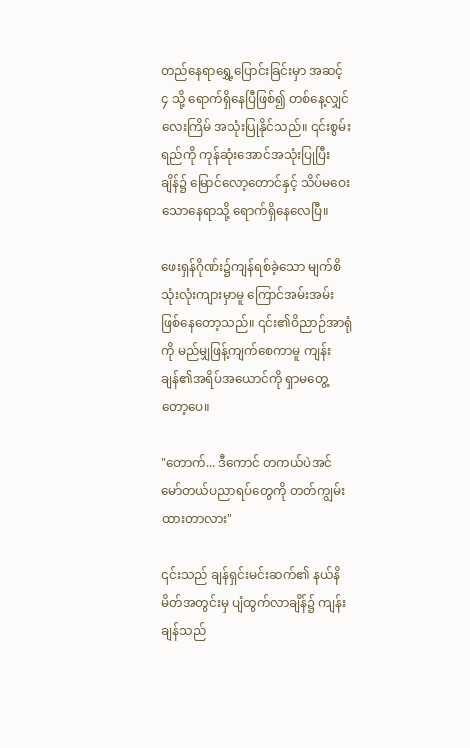တည်နေရာရွှေ့ပြောင်းခြင်းမှာ အဆင့် ၄ သို့ ရောက်ရှိနေပြီဖြစ်၍ တစ်နေ့လျှင်လေးကြိမ် အသုံးပြုနိုင်သည်။ ၎င်းစွမ်းရည်ကို ကုန်ဆုံးအောင်အသုံးပြုပြီးချိန်၌ မြောင်လော့တောင်နှင့် သိပ်မဝေးသောနေရာသို့ ရောက်ရှိနေလေပြီ။

ဖေးရှန်ဂိုဏ်း၌ကျန်ရစ်ခဲ့သော မျက်စိသုံးလုံးကျားမှာမူ ကြောင်အမ်းအမ်းဖြစ်နေတော့သည်။ ၎င်း၏ဝိညာဉ်အာရုံကို မည်မျှဖြန့်ကျက်စေကာမူ ကျန်းချန်၏အရိပ်အယောင်ကို ရှာမတွေ့တော့ပေ။

"တောက်... ဒီကောင် တကယ်ပဲအင်မော်တယ်ပညာရပ်တွေကို တတ်ကျွမ်းထားတာလား"

၎င်းသည် ချန်ရှင်းမင်းဆက်၏ နယ်နိမိတ်အတွင်းမှ ပျံထွက်လာချိန်၌ ကျန်းချန်သည်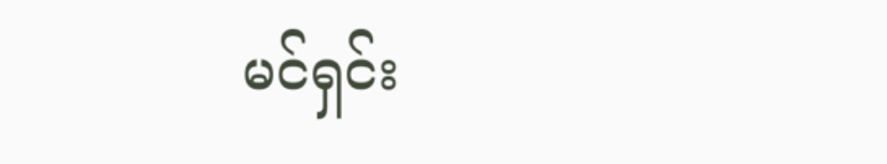မင်ရှင်း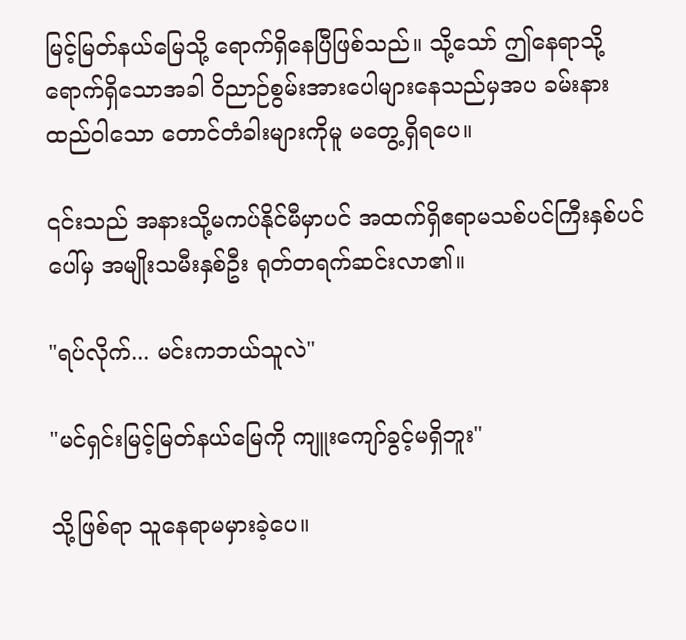မြင့်မြတ်နယ်မြေသို့ ရောက်ရှိနေပြီဖြစ်သည်။ သို့သော် ဤနေရာသို့ ရောက်ရှိသောအခါ ဝိညာဉ်စွမ်းအားပေါများနေသည်မှအပ ခမ်းနားထည်ဝါသော တောင်တံခါးများကိုမူ မတွေ့ရှိရပေ။

၎င်းသည် အနားသို့မကပ်နိုင်မီမှာပင် အထက်ရှိဧရာမသစ်ပင်ကြီးနှစ်ပင်ပေါ်မှ အမျိုးသမီးနှစ်ဦး ရုတ်တရက်ဆင်းလာ၏။

"ရပ်လိုက်... မင်းကဘယ်သူလဲ"

"မင်ရှင်းမြင့်မြတ်နယ်မြေကို ကျူးကျော်ခွင့်မရှိဘူး"

သို့ဖြစ်ရာ သူနေရာမမှားခဲ့ပေ။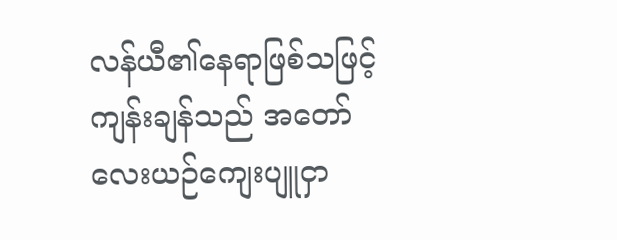လန်ယီ၏နေရာဖြစ်သဖြင့် ကျန်းချန်သည် အတော်လေးယဉ်ကျေးပျူငှာ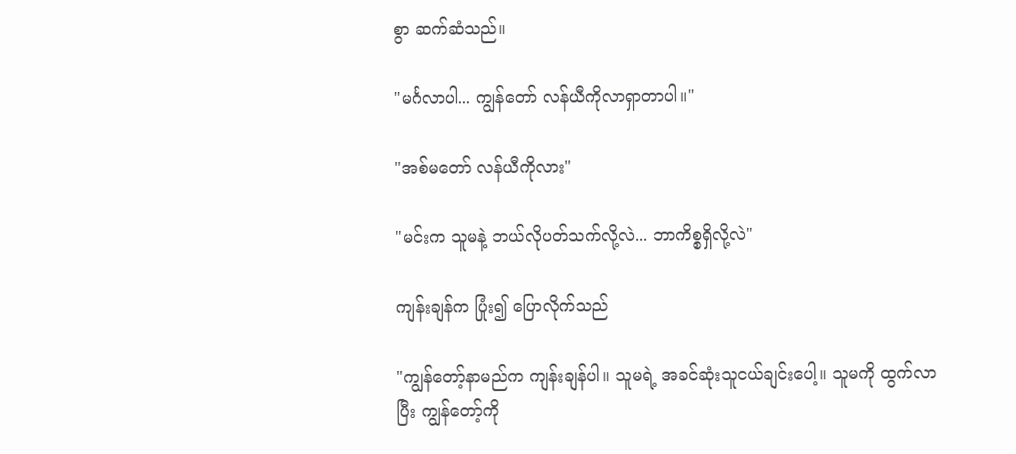စွာ ဆက်ဆံသည်။

"မင်္ဂလာပါ... ကျွန်တော် လန်ယီကိုလာရှာတာပါ။"

"အစ်မတော် လန်ယီကိုလား"

"မင်းက သူမနဲ့ ဘယ်လိုပတ်သက်လို့လဲ... ဘာကိစ္စရှိလို့လဲ"

ကျန်းချန်က ပြုံး၍ ပြောလိုက်သည်

"ကျွန်တော့်နာမည်က ကျန်းချန်ပါ။ သူမရဲ့ အခင်ဆုံးသူငယ်ချင်းပေါ့။ သူမကို ထွက်လာပြီး ကျွန်တော့်ကို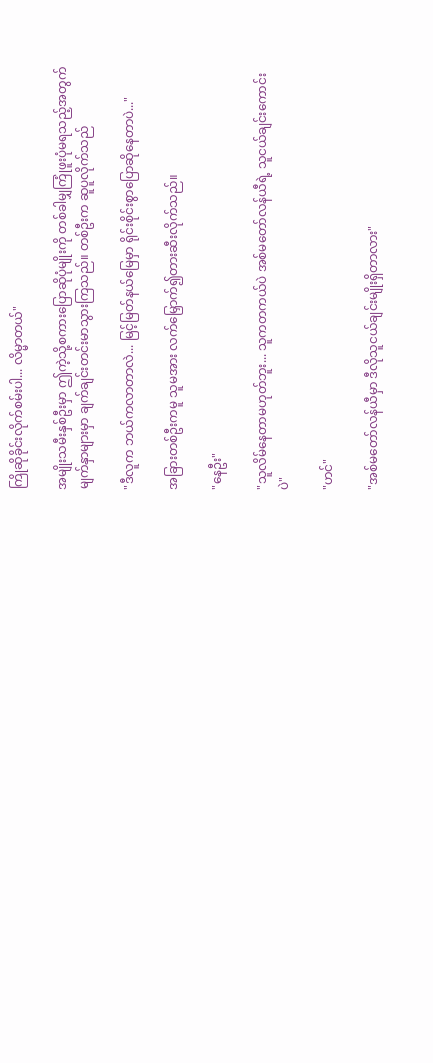ကြိုဆိုခိုင်းလိုက်စမ်းပါ... လိမ္မာတယ်"

အမျိုးသမီးနှစ်ဦးမှာ ဤကဲ့သို့စကားပြောဆိုပုံမျိုးကို တစ်ခါမျှကြုံဖူးပုံမရသည့်အတွက် မျက်နှာများမှာ ချက်ချင်းတင်းမာသွားကြသည်။ တစ်ဦးက ဆူပူလိုက်သည်

"ဒီလူက ဘယ်ကလာတာလဲ... မြင့်မြတ်နယ်မြေမှာ ရိုင်းစိုင်းစွာပြောဆိုနေတာပဲ..."

အခြားတစ်ဦးကမူ သူမအား လက်မြှောက်၍တားဆီးလိုက်သည်။

"နေဦး"

"သူလိမ်နေတာမဟုတ်ဘူး... သူကတကယ်ပဲ အစ်မတော်လန်ယီရဲ့ သူငယ်ချင်းကောင်းပဲ"

"ဟင်"

"အစ်မတော်လန်ယီမှာ ဒီလိုသူငယ်ချင်းမျိုးရှိတာလား"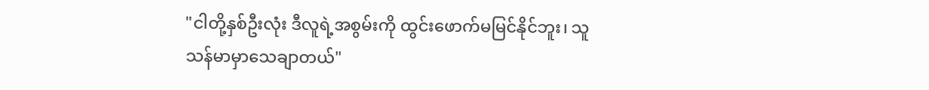"ငါတို့နှစ်ဦးလုံး ဒီလူရဲ့အစွမ်းကို ထွင်းဖောက်မမြင်နိုင်ဘူး၊ သူ သန်မာမှာသေချာတယ်"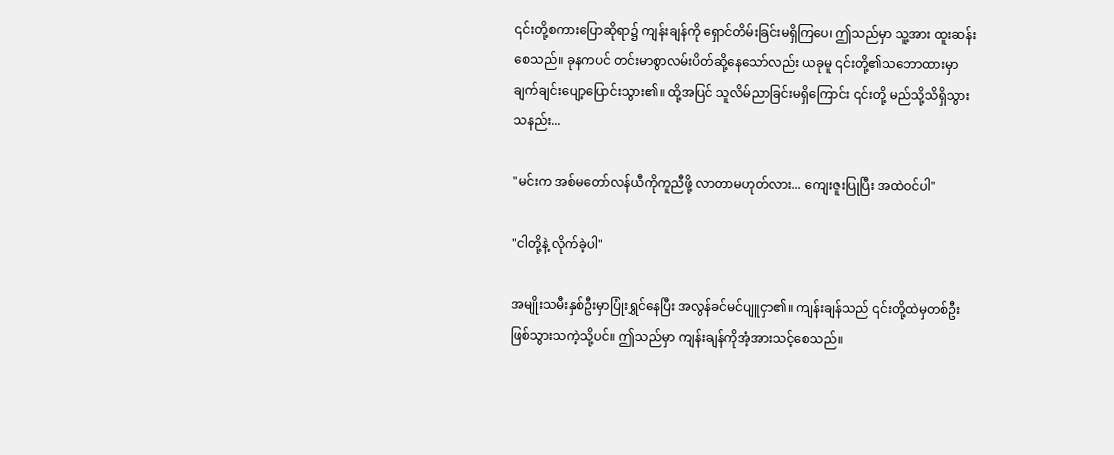၎င်းတို့စကားပြောဆိုရာ၌ ကျန်းချန်ကို ရှောင်တိမ်းခြင်းမရှိကြပေ၊ ဤသည်မှာ သူ့အား ထူးဆန်းစေသည်။ ခုနကပင် တင်းမာစွာလမ်းပိတ်ဆို့နေသော်လည်း ယခုမူ ၎င်းတို့၏သဘောထားမှာ ချက်ချင်းပျော့ပြောင်းသွား၏။ ထို့အပြင် သူလိမ်ညာခြင်းမရှိကြောင်း ၎င်းတို့ မည်သို့သိရှိသွားသနည်း...

"မင်းက အစ်မတော်လန်ယီကိုကူညီဖို့ လာတာမဟုတ်လား... ကျေးဇူးပြုပြီး အထဲဝင်ပါ"

"ငါတို့နဲ့ လိုက်ခဲ့ပါ"

အမျိုးသမီးနှစ်ဦးမှာပြုံးရွှင်နေပြီး အလွန်ခင်မင်ပျူငှာ၏။ ကျန်းချန်သည် ၎င်းတို့ထဲမှတစ်ဦး ဖြစ်သွားသကဲ့သို့ပင်။ ဤသည်မှာ ကျန်းချန်ကိုအံ့အားသင့်စေသည်။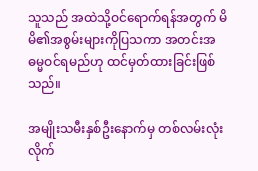သူသည် အထဲသို့ဝင်ရောက်ရန်အတွက် မိမိ၏အစွမ်းများကိုပြသကာ အတင်းအဓမ္မဝင်ရမည်ဟု ထင်မှတ်ထားခြင်းဖြစ်သည်။

အမျိုးသမီးနှစ်ဦးနောက်မှ တစ်လမ်းလုံးလိုက်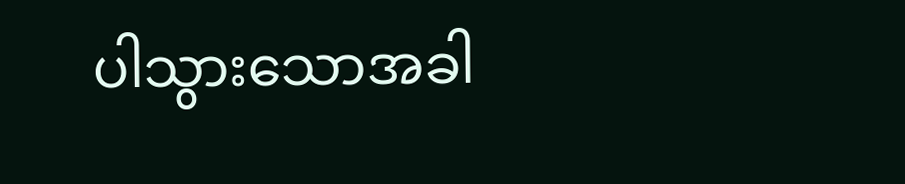ပါသွားသောအခါ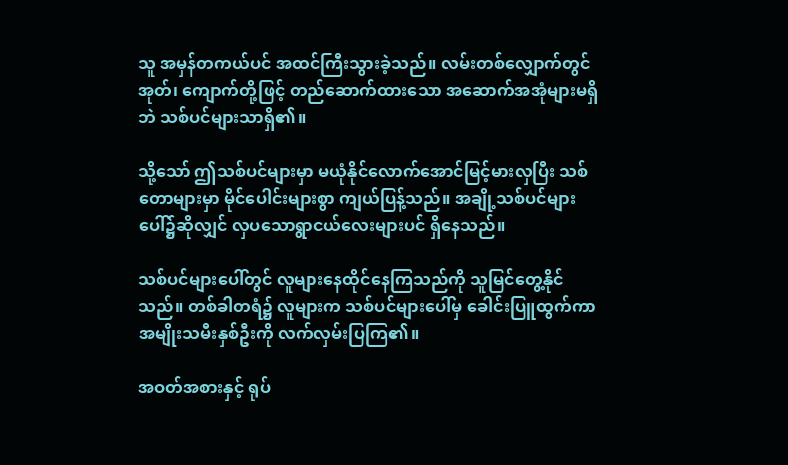သူ အမှန်တကယ်ပင် အထင်ကြီးသွားခဲ့သည်။ လမ်းတစ်လျှောက်တွင် အုတ်၊ ကျောက်တို့ဖြင့် တည်ဆောက်ထားသော အဆောက်အအုံများမရှိဘဲ သစ်ပင်များသာရှိ၏။

သို့သော် ဤသစ်ပင်များမှာ မယုံနိုင်လောက်အောင်မြင့်မားလှပြီး သစ်တောများမှာ မိုင်ပေါင်းများစွာ ကျယ်ပြန့်သည်။ အချို့သစ်ပင်များပေါ်၌ဆိုလျှင် လှပသောရွာငယ်လေးများပင် ရှိနေသည်။

သစ်ပင်များပေါ်တွင် လူများနေထိုင်နေကြသည်ကို သူမြင်တွေ့နိုင်သည်။ တစ်ခါတရံ၌ လူများက သစ်ပင်များပေါ်မှ ခေါင်းပြူထွက်ကာ အမျိုးသမီးနှစ်ဦးကို လက်လှမ်းပြကြ၏။

အဝတ်အစားနှင့် ရုပ်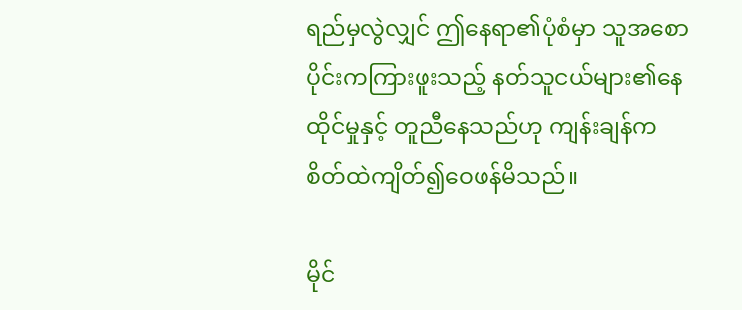ရည်မှလွဲလျှင် ဤနေရာ၏ပုံစံမှာ သူအစောပိုင်းကကြားဖူးသည့် နတ်သူငယ်များ၏နေထိုင်မှုနှင့် တူညီနေသည်ဟု ကျန်းချန်က စိတ်ထဲကျိတ်၍ဝေဖန်မိသည်။

မိုင်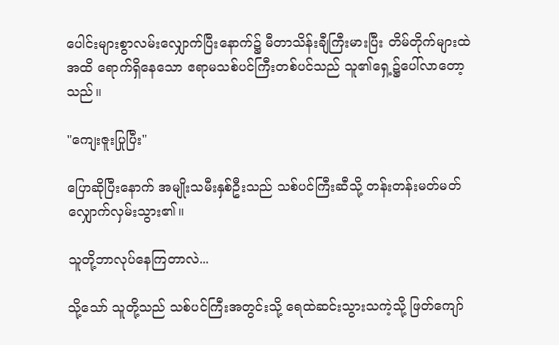ပေါင်းများစွာလမ်းလျှောက်ပြီးနောက်၌ မီတာသိန်းချီကြီးမားပြီး တိမ်တိုက်များထဲအထိ ရောက်ရှိနေသော ဧရာမသစ်ပင်ကြီးတစ်ပင်သည် သူ၏ရှေ့၌ပေါ်လာတော့သည်။

"ကျေးဇူးပြုပြီး"

ပြောဆိုပြီးနောက် အမျိုးသမီးနှစ်ဦးသည် သစ်ပင်ကြီးဆီသို့ တန်းတန်းမတ်မတ် လျှောက်လှမ်းသွား၏။

သူတို့ဘာလုပ်နေကြတာလဲ...

သို့သော် သူတို့သည် သစ်ပင်ကြီးအတွင်းသို့ ရေထဲဆင်းသွားသကဲ့သို့ ဖြတ်ကျော်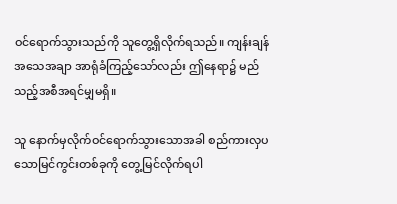ဝင်ရောက်သွားသည်ကို သူတွေ့ရှိလိုက်ရသည်။ ကျန်းချန် အသေအချာ အာရုံခံကြည့်သော်လည်း ဤနေရာ၌ မည်သည့်အစီအရင်မျှမရှိ။

သူ နောက်မှလိုက်ဝင်ရောက်သွားသောအခါ စည်ကားလှပသောမြင်ကွင်းတစ်ခုကို တွေ့မြင်လိုက်ရပါ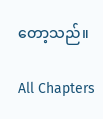တော့သည်။

All Chapters